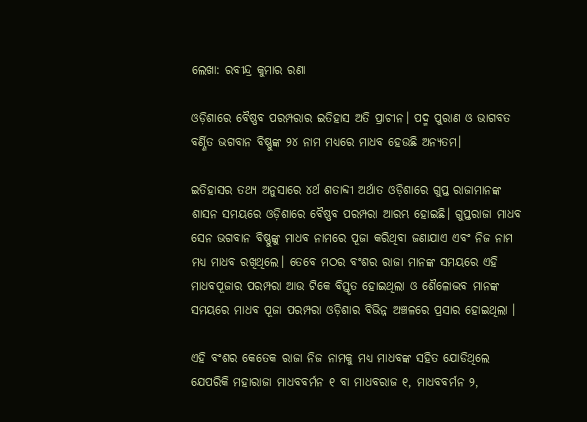ଲେଖା: ରବୀନ୍ଦ୍ର କୁମାର ରଣା

ଓଡ଼ିଶାରେ ବୈଷ୍ଣବ ପରମ୍ପରାର ଇତିହାସ ଅତି ପ୍ରାଚୀନ। ପଦ୍ମ ପୁରାଣ ଓ ଭାଗବତ ବର୍ଣ୍ଣିତ ଭଗବାନ ବିଷ୍ଣୁଙ୍କ ୨୪ ନାମ ମଧ୍ୟରେ ମାଧବ ହେଉଛି ଅନ୍ୟତମ।

ଇତିହାସର ତଥ୍ଯ ଅନୁସାରେ ୪ର୍ଥ ଶତାବ୍ଦୀ ଅର୍ଥାତ ଓଡ଼ିଶାରେ ଗୁପ୍ତ ରାଜାମାନଙ୍କ ଶାସନ ସମୟରେ ଓଡ଼ିଶାରେ ବୈଷ୍ଣବ ପରମ୍ପରା ଆରମ୍ଭ ହୋଇଛି। ଗୁପ୍ତରାଜା ମାଧବ ସେନ ଭଗବାନ ବିଷ୍ଣୁଙ୍କୁ ମାଧବ ନାମରେ ପୂଜା କରିଥିବା ଜଣାଯାଏ ଏବଂ ନିଜ ନାମ ମଧ୍ଯ ମାଧବ ରଖିଥିଲେ। ତେବେ ମଠର ବଂଶର ରାଜା ମାନଙ୍କ ସମୟରେ ଏହି ମାଧବପୂଜାର ପରମ୍ପରା ଆଉ ଟିକେ ବିସ୍ତୃତ ହୋଇଥିଲା ଓ ଶୈଳୋଦ୍ଭବ ମାନଙ୍କ ସମୟରେ ମାଧବ ପୂଜା ପରମ୍ପରା ଓଡ଼ିଶାର ବିଭିନ୍ନ ଅଞ୍ଚଳରେ ପ୍ରସାର ହୋଇଥିଲା ।

ଏହି ବଂଶର କେତେକ ରାଜା ନିଜ ନାମକୁ ମଧ୍ୟ ମାଧବଙ୍କ ସହିତ ଯୋଡିଥିଲେ ଯେପରିକି ମହାରାଜା ମାଧବବର୍ମନ ୧ ବା ମାଧବରାଜ ୧, ମାଧବବର୍ମନ ୨,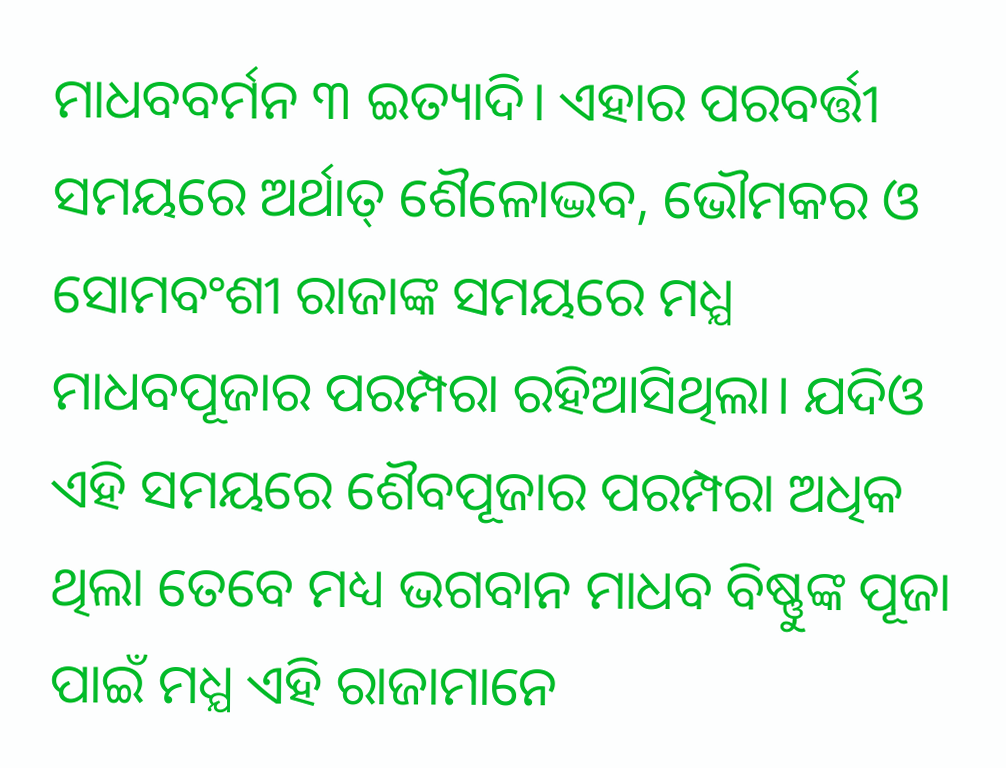ମାଧବବର୍ମନ ୩ ଇତ୍ୟାଦି। ଏହାର ପରବର୍ତ୍ତୀ ସମୟରେ ଅର୍ଥାତ୍ ଶୈଳୋଦ୍ଭବ, ଭୌମକର ଓ ସୋମବଂଶୀ ରାଜାଙ୍କ ସମୟରେ ମଧ୍ଯ ମାଧବପୂଜାର ପରମ୍ପରା ରହିଆସିଥିଲା। ଯଦିଓ ଏହି ସମୟରେ ଶୈବପୂଜାର ପରମ୍ପରା ଅଧିକ ଥିଲା ତେବେ ମଧ୍ୟ ଭଗବାନ ମାଧବ ବିଷ୍ଣୁଙ୍କ ପୂଜା ପାଇଁ ମଧ୍ଯ ଏହି ରାଜାମାନେ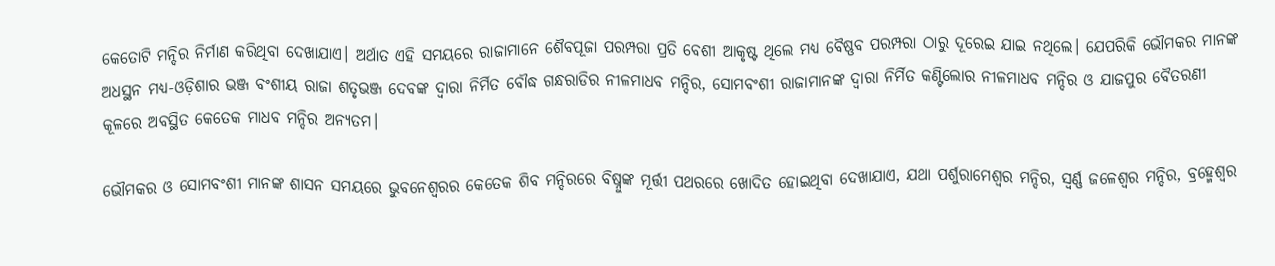କେତୋଟି ମନ୍ଦିର ନିର୍ମାଣ କରିଥିବା ଦେଖାଯାଏ। ଅର୍ଥାତ ଏହି ସମୟରେ ରାଜାମାନେ ଶୈବପୂଜା ପରମ୍ପରା ପ୍ରତି ବେଶୀ ଆକୃଷ୍ଟ ଥିଲେ ମଧ୍ୟ ବୈଷ୍ଣବ ପରମ୍ପରା ଠାରୁ ଦୂରେଇ ଯାଇ ନଥିଲେ। ଯେପରିକି ଭୌମକର ମାନଙ୍କ ଅଧସ୍ଥନ ମଧ୍ୟ-ଓଡ଼ିଶାର ଭଞ୍ଜ ବଂଶୀୟ ରାଜା ଶତୃଭଞ୍ଜ ଦେବଙ୍କ ଦ୍ଵାରା ନିର୍ମିତ ବୌଦ୍ଧ ଗନ୍ଧରାଡିର ନୀଳମାଧବ ମନ୍ଦିର, ସୋମବଂଶୀ ରାଜାମାନଙ୍କ ଦ୍ଵାରା ନିର୍ମିତ କଣ୍ଟିଲୋର ନୀଳମାଧବ ମନ୍ଦିର ଓ ଯାଜପୁର ବୈତରଣୀ କୂଳରେ ଅବସ୍ଥିତ କେତେକ ମାଧବ ମନ୍ଦିର ଅନ୍ୟତମ।

ଭୌମକର ଓ ସୋମବଂଶୀ ମାନଙ୍କ ଶାସନ ସମୟରେ ଭୁବନେଶ୍ଵରର କେତେକ ଶିବ ମନ୍ଦିରରେ ବିଷ୍ନୁଙ୍କ ମୂର୍ତ୍ତୀ ପଥରରେ ଖୋଦିତ ହୋଇଥିବା ଦେଖାଯାଏ, ଯଥା ପର୍ଶୁରାମେଶ୍ଵର ମନ୍ଦିର, ସ୍ଵର୍ଣ୍ଣ ଜଳେଶ୍ଵର ମନ୍ଦିର, ବ୍ରହ୍ମେଶ୍ୱର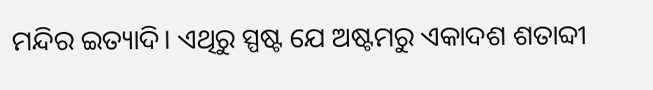ମନ୍ଦିର ଇତ୍ୟାଦି। ଏଥିରୁ ସ୍ପଷ୍ଟ ଯେ ଅଷ୍ଟମରୁ ଏକାଦଶ ଶତାବ୍ଦୀ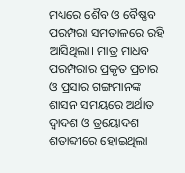ମଧ୍ୟରେ ଶୈବ ଓ ବୈଷ୍ଣବ ପରମ୍ପରା ସମତାଳରେ ରହି ଆସିଥିଲା। ମାତ୍ର ମାଧବ ପରମ୍ପରାର ପ୍ରକୃତ ପ୍ରଚାର ଓ ପ୍ରସାର ଗଙ୍ଗମାନଙ୍କ ଶାସନ ସମୟରେ ଅର୍ଥାତ ଦ୍ଵାଦଶ ଓ ତ୍ରୟୋଦଶ ଶତାବ୍ଦୀରେ ହୋଇଥିଲା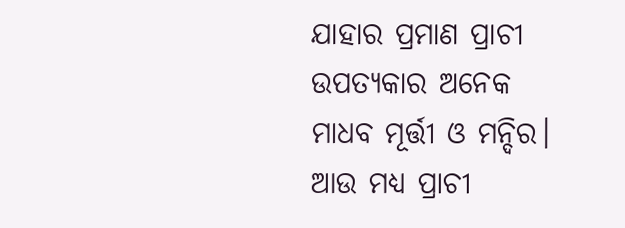ଯାହାର ପ୍ରମାଣ ପ୍ରାଚୀ ଉପତ୍ୟକାର ଅନେକ ମାଧବ ମୂର୍ତ୍ତୀ ଓ ମନ୍ଦିର। ଆଉ ମଧ୍ଯ ପ୍ରାଚୀ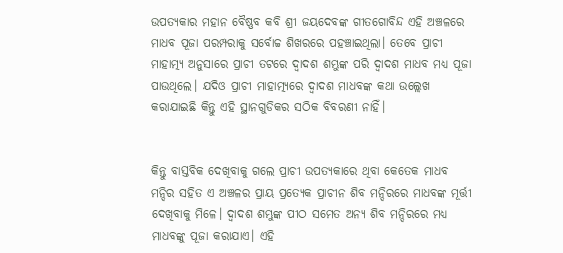ଉପତ୍ୟକାର ମହାନ ବୈଷ୍ଣବ କବି ଶ୍ରୀ ଜୟଦେବଙ୍କ ଗୀତଗୋବିନ୍ଦ ଏହି ଅଞ୍ଚଳରେ ମାଧବ ପୂଜା ପରମ୍ପରାକୁ ସର୍ବୋଚ୍ଚ ଶିଖରରେ ପହଞ୍ଚାଇଥିଲା। ତେବେ ପ୍ରାଚୀ ମାହାତ୍ମ୍ୟ ଅନୁସାରେ ପ୍ରାଚୀ ତଟରେ ଦ୍ଵାଦଶ ଶମ୍ଭୁଙ୍କ ପରି ଦ୍ଵାଦଶ ମାଧବ ମଧ୍ଯ ପୂଜା ପାଉଥିଲେ। ଯଦିଓ ପ୍ରାଚୀ ମାହାତ୍ମ୍ୟରେ ଦ୍ଵାଦଶ ମାଧବଙ୍କ କଥା ଉଲ୍ଲେଖ କରାଯାଇଛି କିନ୍ତୁ ଏହି ସ୍ଥାନଗୁଡିକର ସଠିକ ବିବରଣୀ ନାହିଁ।


କିନ୍ତୁ ବାସ୍ତବିକ ଦେଖିବାକୁ ଗଲେ ପ୍ରାଚୀ ଉପତ୍ୟକାରେ ଥିବା କେତେକ ମାଧବ ମନ୍ଦିର ସହିତ ଏ ଅଞ୍ଚଳର ପ୍ରାୟ ପ୍ରତ୍ୟେକ ପ୍ରାଚୀନ ଶିବ ମନ୍ଦିରରେ ମାଧବଙ୍କ ମୂର୍ତ୍ତୀ ଦେଖିବାକୁ ମିଳେ। ଦ୍ଵାଦଶ ଶମ୍ଭୁଙ୍କ ପୀଠ ସମେତ ଅନ୍ୟ ଶିବ ମନ୍ଦିରରେ ମଧ୍ଯ ମାଧବଙ୍କୁ ପୂଜା କରାଯାଏ। ଏହି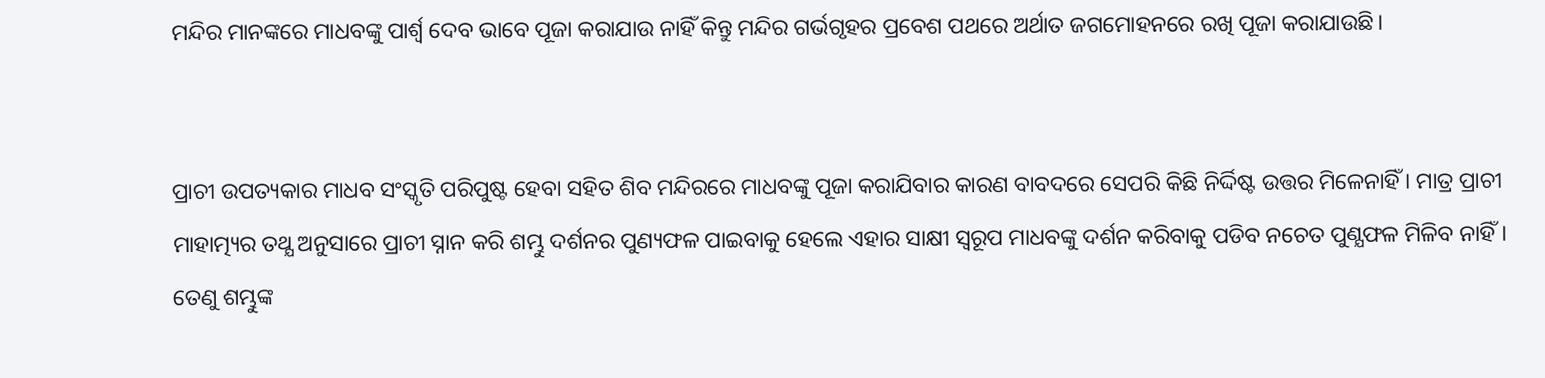ମନ୍ଦିର ମାନଙ୍କରେ ମାଧବଙ୍କୁ ପାର୍ଶ୍ଵ ଦେବ ଭାବେ ପୂଜା କରାଯାଉ ନାହିଁ କିନ୍ତୁ ମନ୍ଦିର ଗର୍ଭଗୃହର ପ୍ରବେଶ ପଥରେ ଅର୍ଥାତ ଜଗମୋହନରେ ରଖି ପୂଜା କରାଯାଉଛି।


ପ୍ରାଚୀ ଉପତ୍ୟକାର ମାଧବ ସଂସ୍କୃତି ପରିପୁଷ୍ଟ ହେବା ସହିତ ଶିବ ମନ୍ଦିରରେ ମାଧବଙ୍କୁ ପୂଜା କରାଯିବାର କାରଣ ବାବଦରେ ସେପରି କିଛି ନିର୍ଦ୍ଦିଷ୍ଟ ଉତ୍ତର ମିଳେନାହିଁ । ମାତ୍ର ପ୍ରାଚୀ ମାହାତ୍ମ୍ୟର ତଥ୍ଯ ଅନୁସାରେ ପ୍ରାଚୀ ସ୍ନାନ କରି ଶମ୍ଭୁ ଦର୍ଶନର ପୁଣ୍ୟଫଳ ପାଇବାକୁ ହେଲେ ଏହାର ସାକ୍ଷୀ ସ୍ଵରୂପ ମାଧବଙ୍କୁ ଦର୍ଶନ କରିବାକୁ ପଡିବ ନଚେତ ପୁଣ୍ଯଫଳ ମିଳିବ ନାହିଁ। ତେଣୁ ଶମ୍ଭୁଙ୍କ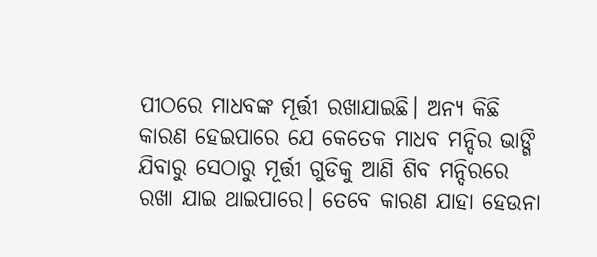ପୀଠରେ ମାଧବଙ୍କ ମୂର୍ତ୍ତୀ ରଖାଯାଇଛି। ଅନ୍ୟ କିଛି କାରଣ ହେଇପାରେ ଯେ କେତେକ ମାଧବ ମନ୍ଦିର ଭାଙ୍ଗି ଯିବାରୁ ସେଠାରୁ ମୂର୍ତ୍ତୀ ଗୁଡିକୁ ଆଣି ଶିବ ମନ୍ଦିରରେ ରଖା ଯାଇ ଥାଇପାରେ। ତେବେ କାରଣ ଯାହା ହେଉନା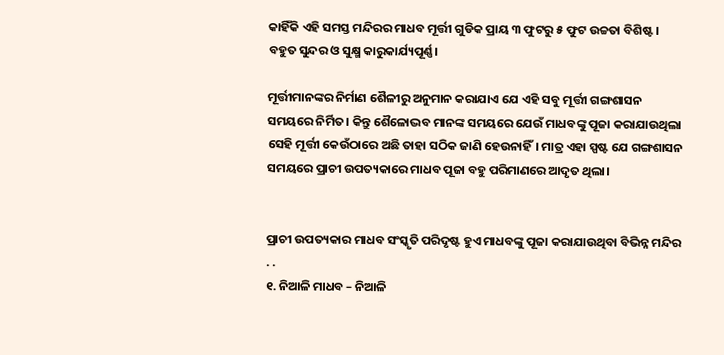କାହିଁକି ଏହି ସମସ୍ତ ମନ୍ଦିରର ମାଧବ ମୂର୍ତ୍ତୀ ଗୁଡିକ ପ୍ରାୟ ୩ ଫୁଟରୁ ୫ ଫୁଟ ଉଚ୍ଚତା ବିଶିଷ୍ଟ । ବହୁତ ସୁନ୍ଦର ଓ ସୁକ୍ଷ୍ମ କାରୁକାର୍ଯ୍ୟପୂର୍ଣ୍ଣ।

ମୂର୍ତ୍ତୀମାନଙ୍କର ନିର୍ମାଣ ଶୈଳୀରୁ ଅନୁମାନ କରାଯାଏ ଯେ ଏହି ସବୁ ମୂର୍ତ୍ତୀ ଗଙ୍ଗଶାସନ ସମୟରେ ନିର୍ମିତ। କିନ୍ତୁ ଶୈଳୋଦ୍ଭବ ମାନଙ୍କ ସମୟରେ ଯେଉଁ ମାଧବଙ୍କୁ ପୂଜା କରାଯାଉଥିଲା ସେହି ମୂର୍ତ୍ତୀ କେଉଁଠାରେ ଅଛି ତାହା ସଠିକ ଜାଣି ହେଉନାହିଁ। ମାତ୍ର ଏହା ସ୍ପଷ୍ଟ ଯେ ଗଙ୍ଗଶାସନ ସମୟରେ ପ୍ରାଚୀ ଉପତ୍ୟକାରେ ମାଧବ ପୂଜା ବହୁ ପରିମାଣରେ ଆଦୃତ ଥିଲା।


ପ୍ରାଚୀ ଉପତ୍ୟକାର ମାଧବ ସଂସ୍କୃତି ପରିଦୃଷ୍ଟ ହୁଏ ମାଧବଙ୍କୁ ପୂଜା କରାଯାଉଥିବା ବିଭିନ୍ନ ମନ୍ଦିର . .
୧. ନିଆଳି ମାଧବ – ନିଆଳି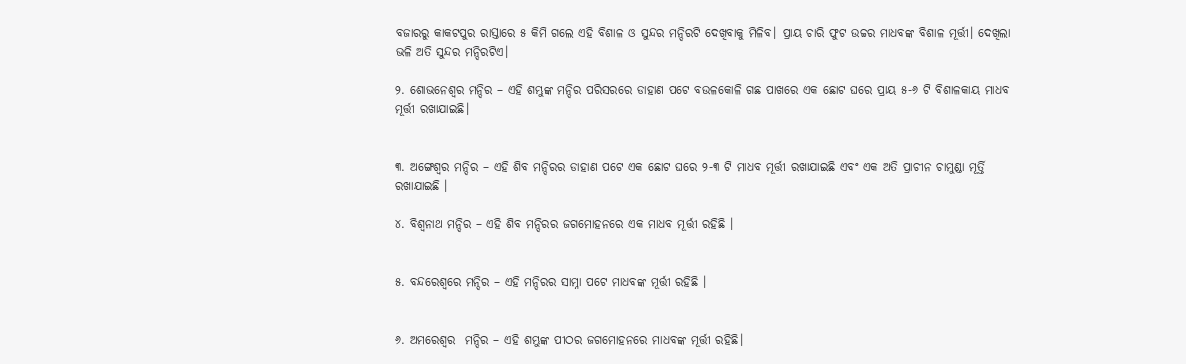ବଜାରରୁ କାକଟପୁର ରାସ୍ତାରେ ୫ କିମି ଗଲେ ଏହି ବିଶାଳ ଓ ସୁନ୍ଦର ମନ୍ଦିରଟି ଦେଖିବାକୁ ମିଳିବ। ପ୍ରାୟ ଚାରି ଫୁଟ ଉଚ୍ଚର ମାଧବଙ୍କ ବିଶାଳ ମୂର୍ତ୍ତୀ। ଦେଖିଲା ଭଳି ଅତି ସୁନ୍ଦର ମନ୍ଦିରଟିଏ।

୨. ଶୋଭନେଶ୍ୱର ମନ୍ଦିର – ଏହି ଶମ୍ଭୁଙ୍କ ମନ୍ଦିର ପରିସରରେ ଡାହାଣ ପଟେ ବଉଳକୋଳି ଗଛ ପାଖରେ ଏକ ଛୋଟ ଘରେ ପ୍ରାୟ ୫-୬ ଟି ବିଶାଳକାୟ ମାଧବ ମୂର୍ତ୍ତୀ ରଖାଯାଇଛି।


୩. ଅଙ୍ଗେଶ୍ୱର ମନ୍ଦିର – ଏହି ଶିବ ମନ୍ଦିରର ଡାହାଣ ପଟେ ଏକ ଛୋଟ ଘରେ ୨-୩ ଟି ମାଧବ ମୂର୍ତ୍ତୀ ରଖାଯାଇଛି ଏବଂ ଏକ ଅତି ପ୍ରାଚୀନ ଚାମୁଣ୍ଡା ମୂର୍ତ୍ତି ରଖାଯାଇଛି ।

୪. ବିଶ୍ଵନାଥ ମନ୍ଦିର – ଏହି ଶିବ ମନ୍ଦିରର ଜଗମୋହନରେ ଏକ ମାଧବ ମୂର୍ତ୍ତୀ ରହିଛି ।


୫. ବନ୍ଦରେଶ୍ୱରେ ମନ୍ଦିର – ଏହି ମନ୍ଦିରର ସାମ୍ନା ପଟେ ମାଧବଙ୍କ ମୂର୍ତ୍ତୀ ରହିଛି ।


୬. ଅମରେଶ୍ୱର  ମନ୍ଦିର – ଏହି ଶମ୍ଭୁଙ୍କ ପୀଠର ଜଗମୋହନରେ ମାଧବଙ୍କ ମୂର୍ତ୍ତୀ ରହିଛି।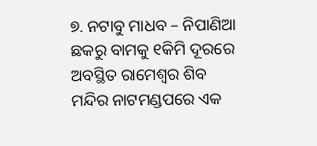୭. ନଟାବୁ ମାଧବ – ନିପାଣିଆ ଛକରୁ ବାମକୁ ୧କିମି ଦୂରରେ ଅବସ୍ଥିତ ରାମେଶ୍ଵର ଶିବ ମନ୍ଦିର ନାଟମଣ୍ଡପରେ ଏକ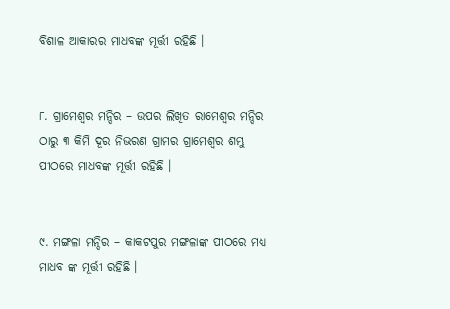ବିଶାଳ ଆକାରର ମାଧବଙ୍କ ମୂର୍ତ୍ତୀ ରହିଛି ।


୮. ଗ୍ରାମେଶ୍ୱର ମନ୍ଦିର – ଉପର ଲିଖିତ ରାମେଶ୍ଵର ମନ୍ଦିର ଠାରୁ ୩ କିମି ଦୂର ନିଭରଣ ଗ୍ରାମର ଗ୍ରାମେଶ୍ୱର ଶମ୍ଭୁ ପୀଠରେ ମାଧବଙ୍କ ମୂର୍ତ୍ତୀ ରହିଛି ।


୯. ମଙ୍ଗଳା ମନ୍ଦିର – କାକଟପୁର ମଙ୍ଗଳାଙ୍କ ପୀଠରେ ମଧ୍ଯ ମାଧବ ଙ୍କ ମୂର୍ତ୍ତୀ ରହିଛି ।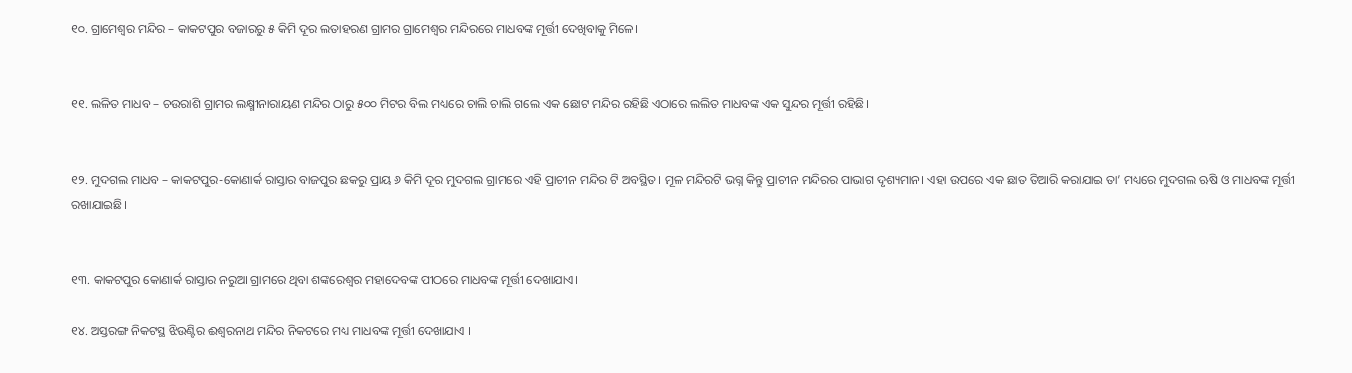୧୦. ଗ୍ରାମେଶ୍ୱର ମନ୍ଦିର – କାକଟପୁର ବଜାରରୁ ୫ କିମି ଦୂର ଲତାହରଣ ଗ୍ରାମର ଗ୍ରାମେଶ୍ୱର ମନ୍ଦିରରେ ମାଧବଙ୍କ ମୂର୍ତ୍ତୀ ଦେଖିବାକୁ ମିଳେ।


୧୧. ଲଳିତ ମାଧବ – ଚଉରାଶି ଗ୍ରାମର ଲକ୍ଷ୍ମୀନାରାୟଣ ମନ୍ଦିର ଠାରୁ ୫୦୦ ମିଟର ବିଲ ମଧ୍ୟରେ ଚାଲି ଚାଲି ଗଲେ ଏକ ଛୋଟ ମନ୍ଦିର ରହିଛି ଏଠାରେ ଲଲିତ ମାଧବଙ୍କ ଏକ ସୁନ୍ଦର ମୂର୍ତ୍ତୀ ରହିଛି।


୧୨. ମୁଦଗଲ ମାଧବ – କାକଟପୁର-କୋଣାର୍କ ରାସ୍ତାର ବାଜପୁର ଛକରୁ ପ୍ରାୟ ୬ କିମି ଦୂର ମୁଦଗଲ ଗ୍ରାମରେ ଏହି ପ୍ରାଚୀନ ମନ୍ଦିର ଟି ଅବସ୍ଥିତ। ମୂଳ ମନ୍ଦିରଟି ଭଗ୍ନ କିନ୍ତୁ ପ୍ରାଚୀନ ମନ୍ଦିରର ପାଭାଗ ଦୃଶ୍ୟମାନ। ଏହା ଉପରେ ଏକ ଛାତ ତିଆରି କରାଯାଇ ତା’ ମଧ୍ୟରେ ମୁଦଗଲ ଋଷି ଓ ମାଧବଙ୍କ ମୂର୍ତ୍ତୀ ରଖାଯାଇଛି।


୧୩. କାକଟପୁର କୋଣାର୍କ ରାସ୍ତାର ନରୁଆ ଗ୍ରାମରେ ଥିବା ଶଙ୍କରେଶ୍ଵର ମହାଦେବଙ୍କ ପୀଠରେ ମାଧବଙ୍କ ମୂର୍ତ୍ତୀ ଦେଖାଯାଏ।

୧୪. ଅସ୍ତରଙ୍ଗ ନିକଟସ୍ଥ ଝିଉଣ୍ଟିର ଈଶ୍ୱରନାଥ ମନ୍ଦିର ନିକଟରେ ମଧ୍ୟ ମାଧବଙ୍କ ମୂର୍ତ୍ତୀ ଦେଖାଯାଏ ।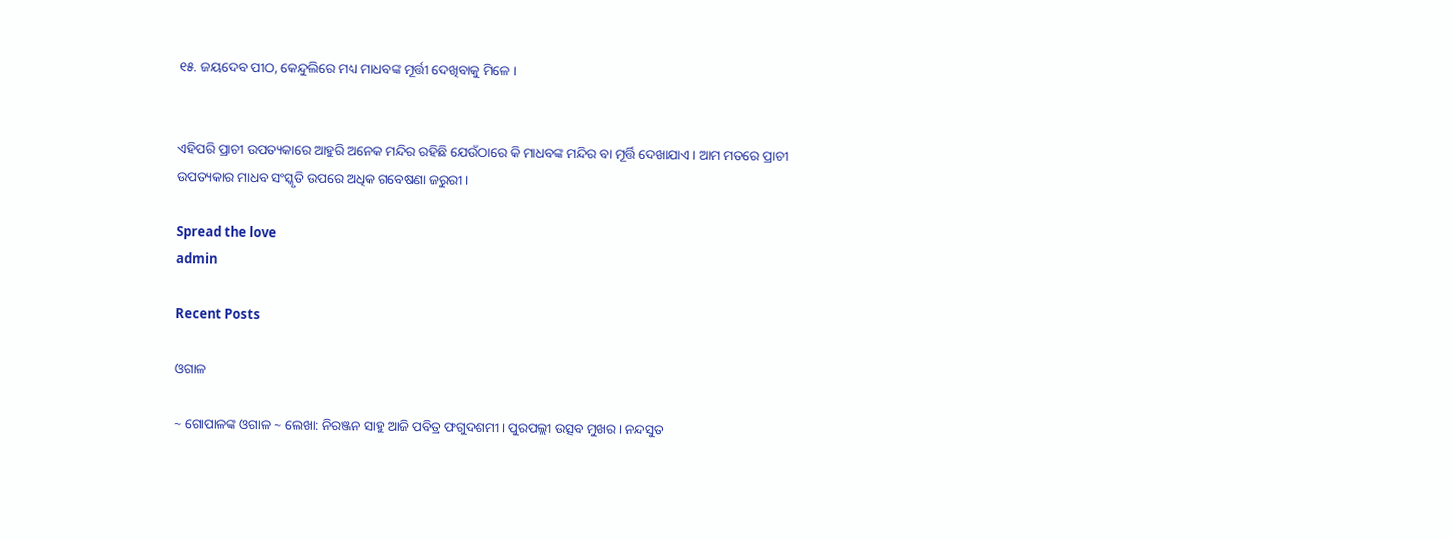୧୫. ଜୟଦେବ ପୀଠ, କେନ୍ଦୁଲିରେ ମଧ୍ୟ ମାଧବଙ୍କ ମୂର୍ତ୍ତୀ ଦେଖିବାକୁ ମିଳେ ।


ଏହିପରି ପ୍ରାଚୀ ଉପତ୍ୟକାରେ ଆହୁରି ଅନେକ ମନ୍ଦିର ରହିଛି ଯେଉଁଠାରେ କି ମାଧବଙ୍କ ମନ୍ଦିର ବା ମୂର୍ତ୍ତି ଦେଖାଯାଏ। ଆମ ମତରେ ପ୍ରାଚୀ ଉପତ୍ୟକାର ମାଧବ ସଂସ୍କୃତି ଉପରେ ଅଧିକ ଗବେଷଣା ଜରୁରୀ ।

Spread the love
admin

Recent Posts

ଓଗାଳ

~ ଗୋପାଳଙ୍କ ଓଗାଳ ~ ଲେଖା: ନିରଞ୍ଜନ ସାହୁ ଆଜି ପବିତ୍ର ଫଗୁଦଶମୀ। ପୁରପଲ୍ଲୀ ଉତ୍ସବ ମୁଖର। ନନ୍ଦସୁତ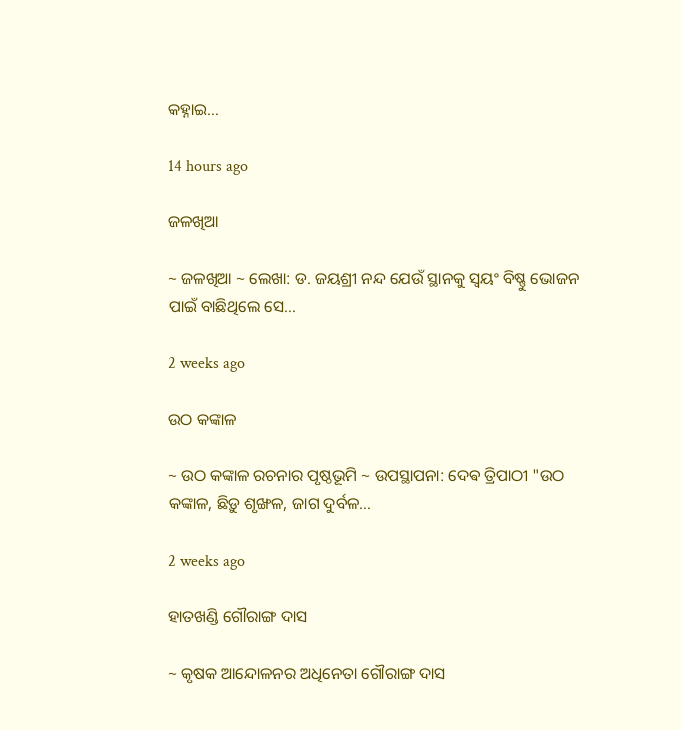କହ୍ନାଇ…

14 hours ago

ଜଳଖିଆ

~ ଜଳଖିଆ ~ ଲେଖା: ଡ. ଜୟଶ୍ରୀ ନନ୍ଦ ଯେଉଁ ସ୍ଥାନକୁ ସ୍ବୟଂ ବିଷ୍ଣୁ ଭୋଜନ ପାଇଁ ବାଛିଥିଲେ ସେ…

2 weeks ago

ଉଠ କଙ୍କାଳ

~ ଉଠ କଙ୍କାଳ ରଚନାର ପୃଷ୍ଠଭୂମି ~ ଉପସ୍ଥାପନା: ଦେଵ ତ୍ରିପାଠୀ "ଉଠ କଙ୍କାଳ, ଛିଡ଼ୁ ଶୃଙ୍ଖଳ, ଜାଗ ଦୁର୍ବଳ…

2 weeks ago

ହାତଖଣ୍ଡି ଗୌରାଙ୍ଗ ଦାସ

~ କୃଷକ ଆନ୍ଦୋଳନର ଅଧିନେତା ଗୌରାଙ୍ଗ ଦାସ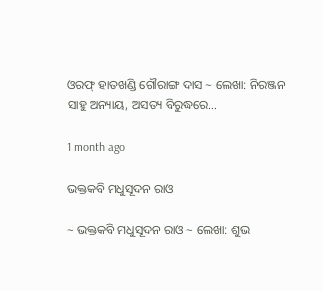ଓରଫ୍ ହାତଖଣ୍ଡି ଗୌରାଙ୍ଗ ଦାସ ~ ଲେଖା: ନିରଞ୍ଜନ ସାହୁ ଅନ୍ୟାୟ, ଅସତ୍ୟ ବିରୁଦ୍ଧରେ…

1 month ago

ଭକ୍ତକବି ମଧୁସୂଦନ ରାଓ

~ ଭକ୍ତକବି ମଧୁସୂଦନ ରାଓ ~ ଲେଖା: ଶୁଭ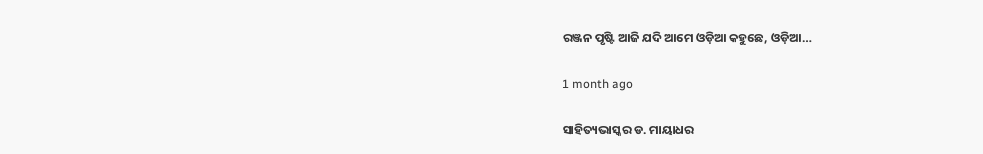ରଞ୍ଜନ ପୃଷ୍ଟି ଆଜି ଯଦି ଆମେ ଓଡ଼ିଆ କହୁଛେ, ଓଡ଼ିଆ…

1 month ago

ସାହିତ୍ୟଭାସ୍କର ଡ. ମାୟାଧର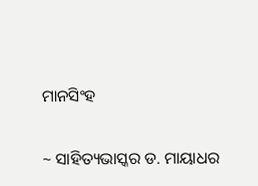ମାନସିଂହ

~ ସାହିତ୍ୟଭାସ୍କର ଡ. ମାୟାଧର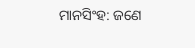ମାନସିଂହ: ଜଣେ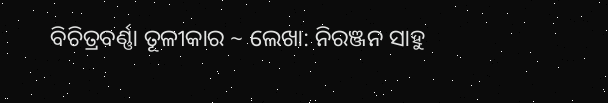ବିଚିତ୍ରବର୍ଣ୍ଣା ତୂଳୀକାର ~ ଲେଖା: ନିରଞ୍ଜନ ସାହୁ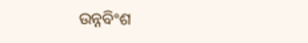ଉନ୍ନବିଂଶ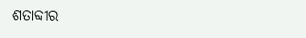ଶତାବ୍ଦୀର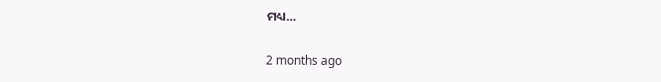ମଧ୍ୟ…

2 months ago